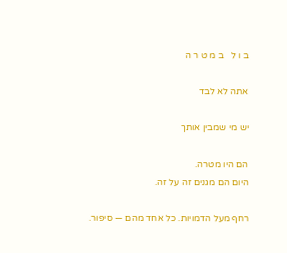ב ו ל   ב מ ט ר ה

אתה לא לבד

יש מי שמבין אותך

הם היו מטרה.
היום הם מגנים זה על זה.

רחף מעל הדמויות. כל אחד מהם — סיפור.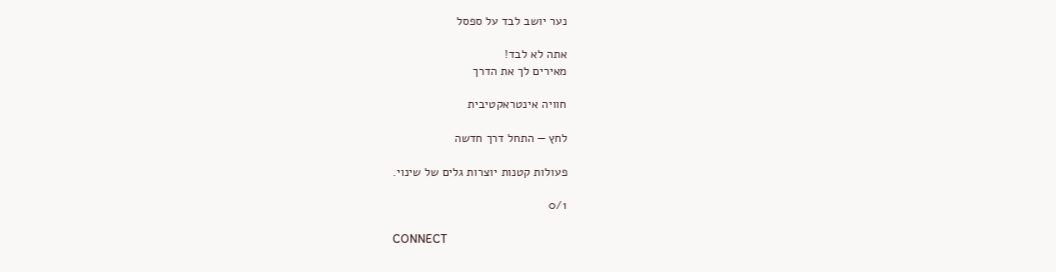נער יושב לבד על ספסל

אתה לא לבד!
מאירים לך את הדרך

חוויה אינטראקטיבית

לחץ — התחל דרך חדשה

פעולות קטנות יוצרות גלים של שינוי.

0/1

CONNECT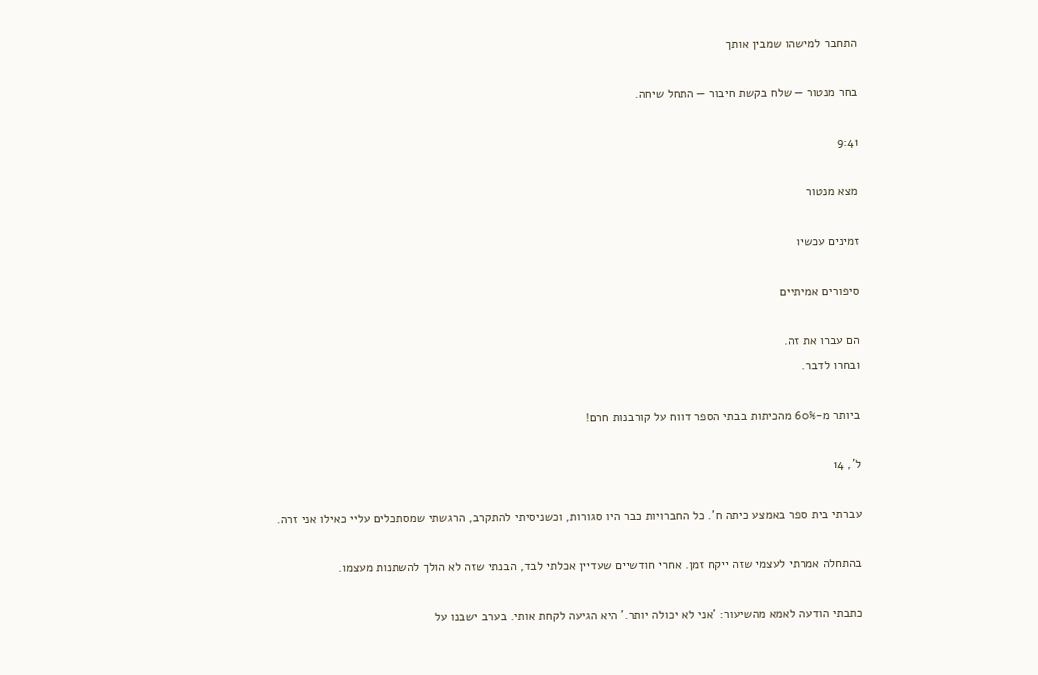התחבר למישהו שמבין אותך

בחר מנטור — שלח בקשת חיבור — התחל שיחה.

9:41

מצא מנטור

זמינים עכשיו

סיפורים אמיתיים

הם עברו את זה.
ובחרו לדבר.

ביותר מ-60% מהכיתות בבתי הספר דווח על קורבנות חרם!

ל', 14

עברתי בית ספר באמצע כיתה ח'. כל החברויות כבר היו סגורות, וכשניסיתי להתקרב, הרגשתי שמסתכלים עליי כאילו אני זרה.

בהתחלה אמרתי לעצמי שזה ייקח זמן. אחרי חודשיים שעדיין אכלתי לבד, הבנתי שזה לא הולך להשתנות מעצמו.

כתבתי הודעה לאמא מהשיעור: 'אני לא יכולה יותר.' היא הגיעה לקחת אותי. בערב ישבנו על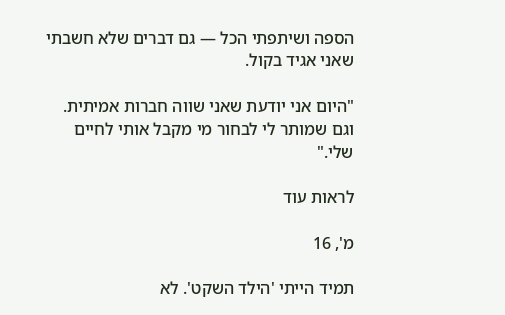הספה ושיתפתי הכל — גם דברים שלא חשבתי שאני אגיד בקול.

"היום אני יודעת שאני שווה חברות אמיתית. וגם שמותר לי לבחור מי מקבל אותי לחיים שלי."

לראות עוד

מ', 16

תמיד הייתי 'הילד השקט'. לא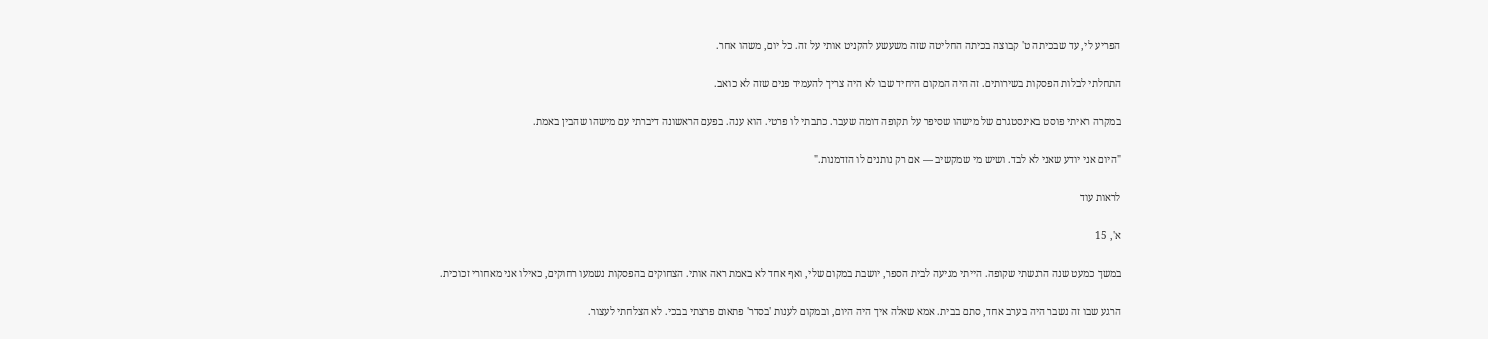הפריע לי, עד שבכיתה ט' קבוצה בכיתה החליטה שזה משעשע להקניט אותי על זה. כל יום, משהו אחר.

התחלתי לבלות הפסקות בשירותים. זה היה המקום היחיד שבו לא היה צריך להעמיד פנים שזה לא כואב.

במקרה ראיתי פוסט באינסטגרם של מישהו שסיפר על תקופה דומה שעבר. כתבתי לו פרטי. הוא ענה. בפעם הראשונה דיברתי עם מישהו שהבין באמת.

"היום אני יודע שאני לא לבד. ושיש מי שמקשיב — אם רק נותנים לו הזדמנות."

לראות עוד

א', 15

במשך כמעט שנה הרגשתי שקופה. הייתי מגיעה לבית הספר, יושבת במקום שלי, ואף אחד לא באמת ראה אותי. הצחוקים בהפסקות נשמעו רחוקים, כאילו אני מאחורי זכוכית.

הרגע שבו זה נשבר היה בערב אחד, סתם בבית. אמא שאלה איך היה היום, ובמקום לענות 'בסדר' פתאום פרצתי בבכי. לא הצלחתי לעצור.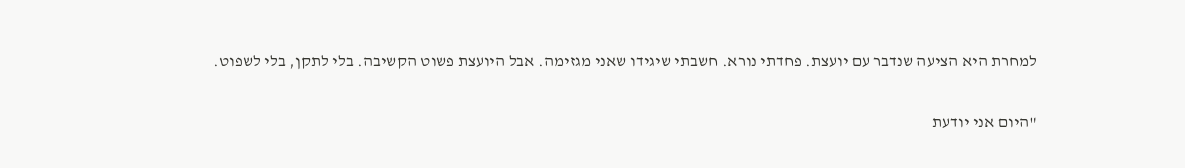למחרת היא הציעה שנדבר עם יועצת. פחדתי נורא. חשבתי שיגידו שאני מגזימה. אבל היועצת פשוט הקשיבה. בלי לתקן, בלי לשפוט.

"היום אני יודעת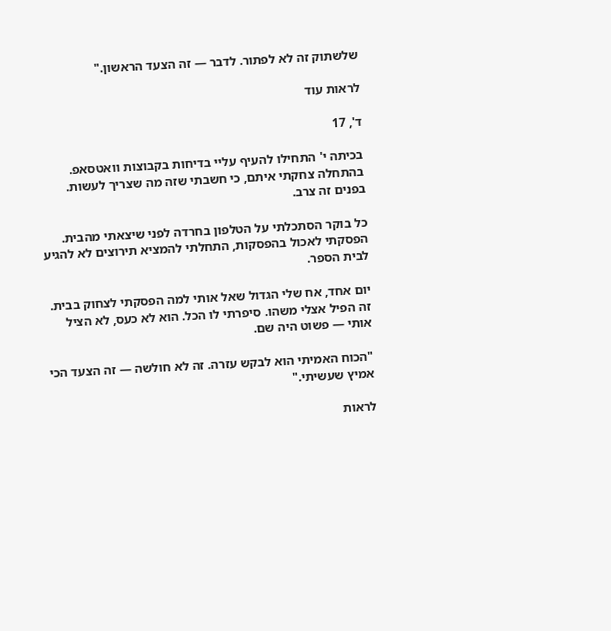שלשתוק זה לא לפתור. לדבר — זה הצעד הראשון."

לראות עוד

ד', 17

בכיתה י' התחילו להעיף עליי בדיחות בקבוצות וואטסאפ. בהתחלה צחקתי איתם, כי חשבתי שזה מה שצריך לעשות. בפנים זה צרב.

כל בוקר הסתכלתי על הטלפון בחרדה לפני שיצאתי מהבית. הפסקתי לאכול בהפסקות, התחלתי להמציא תירוצים לא להגיע לבית הספר.

יום אחד, אח שלי הגדול שאל אותי למה הפסקתי לצחוק בבית. זה הפיל אצלי משהו. סיפרתי לו הכל. הוא לא כעס, לא הציל אותי — פשוט היה שם.

"הכוח האמיתי הוא לבקש עזרה. זה לא חולשה — זה הצעד הכי אמיץ שעשיתי."

לראות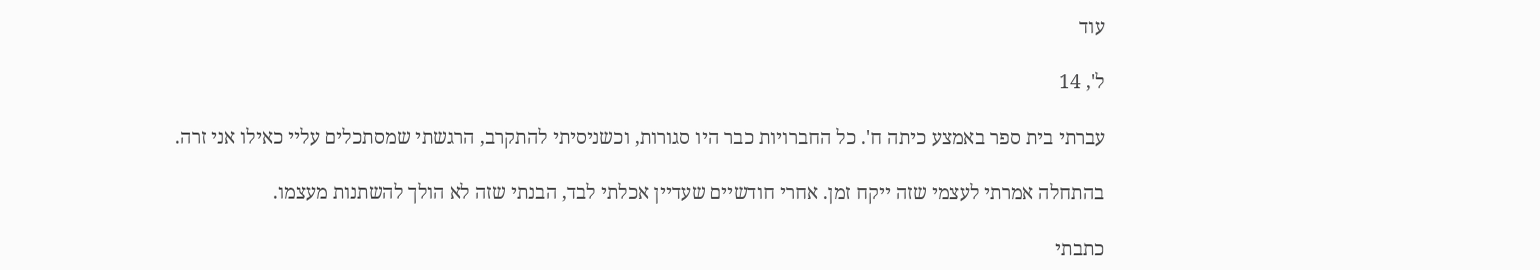עוד

ל', 14

עברתי בית ספר באמצע כיתה ח'. כל החברויות כבר היו סגורות, וכשניסיתי להתקרב, הרגשתי שמסתכלים עליי כאילו אני זרה.

בהתחלה אמרתי לעצמי שזה ייקח זמן. אחרי חודשיים שעדיין אכלתי לבד, הבנתי שזה לא הולך להשתנות מעצמו.

כתבתי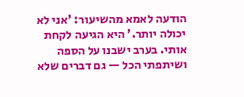הודעה לאמא מהשיעור: 'אני לא יכולה יותר.' היא הגיעה לקחת אותי. בערב ישבנו על הספה ושיתפתי הכל — גם דברים שלא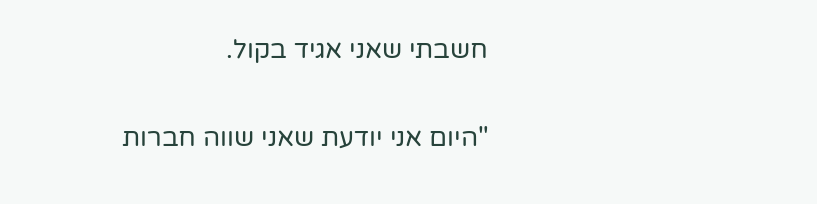חשבתי שאני אגיד בקול.

"היום אני יודעת שאני שווה חברות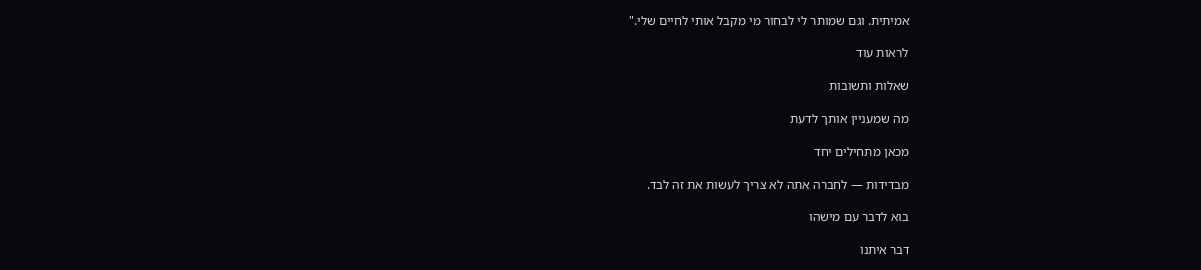אמיתית. וגם שמותר לי לבחור מי מקבל אותי לחיים שלי."

לראות עוד

שאלות ותשובות

מה שמעניין אותך לדעת

מכאן מתחילים יחד

מבדידות — לחברה אתה לא צריך לעשות את זה לבד.

בוא לדבר עם מישהו

דבר איתנו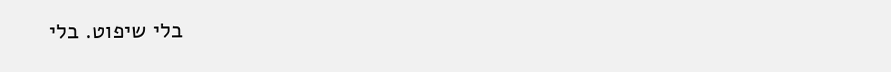בלי שיפוט. בלי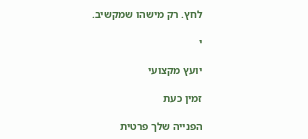לחץ. רק מישהו שמקשיב.

י

יועץ מקצועי

זמין כעת

הפנייה שלך פרטית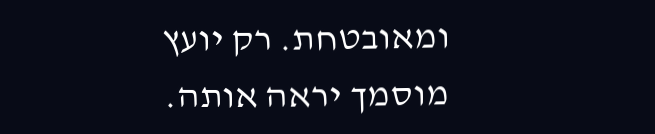ומאובטחת. רק יועץ מוסמך יראה אותה.